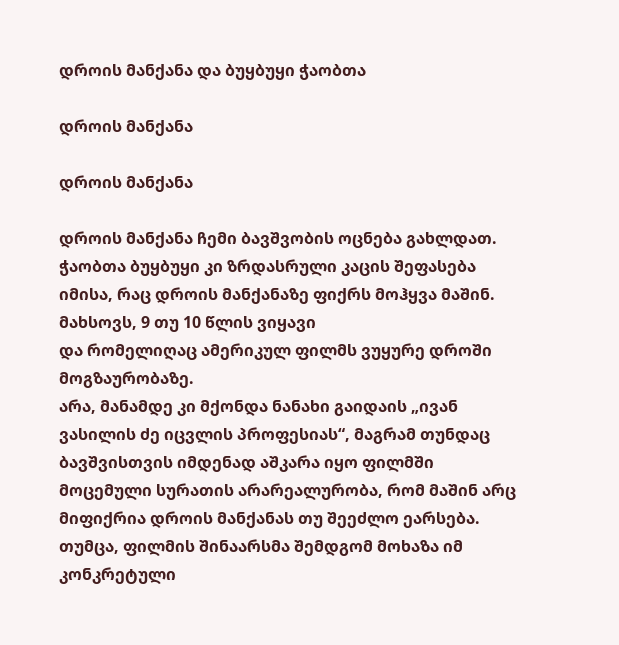დროის მანქანა და ბუყბუყი ჭაობთა

დროის მანქანა

დროის მანქანა

დროის მანქანა ჩემი ბავშვობის ოცნება გახლდათ.
ჭაობთა ბუყბუყი კი ზრდასრული კაცის შეფასება იმისა, რაც დროის მანქანაზე ფიქრს მოჰყვა მაშინ.
მახსოვს, 9 თუ 10 წლის ვიყავი
და რომელიღაც ამერიკულ ფილმს ვუყურე დროში მოგზაურობაზე.
არა, მანამდე კი მქონდა ნანახი გაიდაის „ივან ვასილის ძე იცვლის პროფესიას“, მაგრამ თუნდაც ბავშვისთვის იმდენად აშკარა იყო ფილმში მოცემული სურათის არარეალურობა, რომ მაშინ არც მიფიქრია დროის მანქანას თუ შეეძლო ეარსება.
თუმცა, ფილმის შინაარსმა შემდგომ მოხაზა იმ კონკრეტული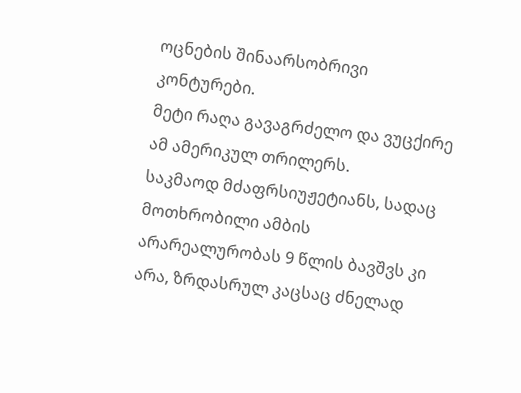ოცნების შინაარსობრივი კონტურები.
მეტი რაღა გავაგრძელო და ვუცქირე ამ ამერიკულ თრილერს.
საკმაოდ მძაფრსიუჟეტიანს, სადაც მოთხრობილი ამბის არარეალურობას 9 წლის ბავშვს კი არა, ზრდასრულ კაცსაც ძნელად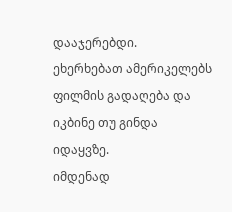დააჯერებდი.
ეხერხებათ ამერიკელებს ფილმის გადაღება და იკბინე თუ გინდა იდაყვზე.
იმდენად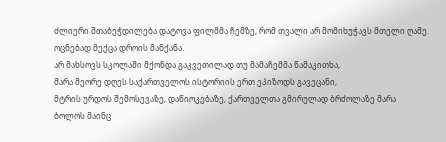ძლიერი შთაბეჭდილება დატოვა ფილმმა ჩემზე, რომ თვალი არ მომიხუჭავს მთელი ღამე.
ოცნებად მექცა დროის მანქანა.
არ მახსოვს სკოლაში მქონდა გაკვეთილად თუ მამაჩემმა წამაკითხა,
მარა მეორე დღეს საქართველოს ისტორიის ერთ ეპიზოდს გავეცანი,
მტრის ურდოს შემოსევაზე, დაწიოკებაზე, ქართველთა გმირულად ბრძოლაზე მარა
ბოლოს მაინც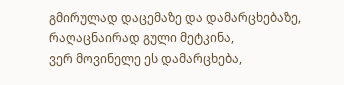გმირულად დაცემაზე და დამარცხებაზე,
რაღაცნაირად გული მეტკინა,
ვერ მოვინელე ეს დამარცხება,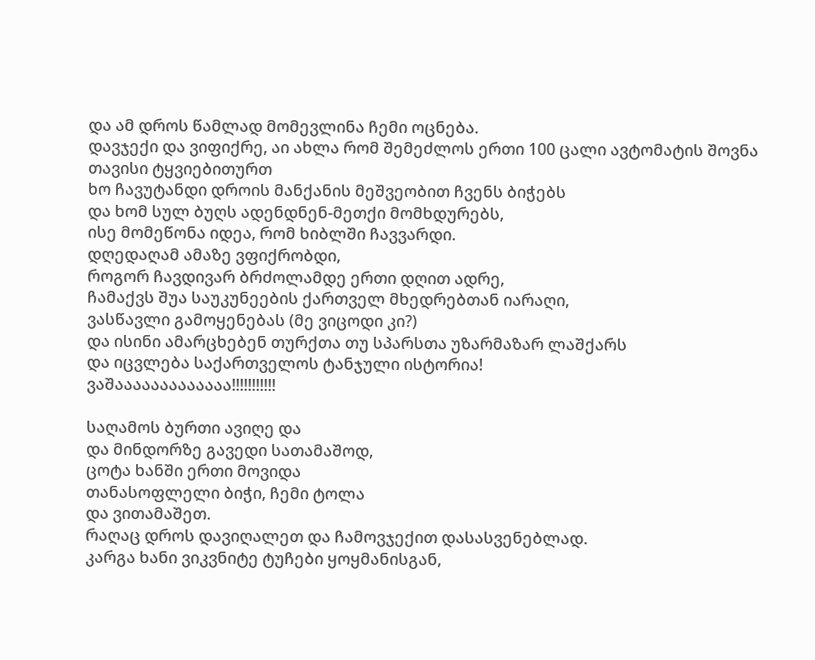და ამ დროს წამლად მომევლინა ჩემი ოცნება.
დავჯექი და ვიფიქრე, აი ახლა რომ შემეძლოს ერთი 100 ცალი ავტომატის შოვნა
თავისი ტყვიებითურთ
ხო ჩავუტანდი დროის მანქანის მეშვეობით ჩვენს ბიჭებს
და ხომ სულ ბუღს ადენდნენ-მეთქი მომხდურებს,
ისე მომეწონა იდეა, რომ ხიბლში ჩავვარდი.
დღედაღამ ამაზე ვფიქრობდი,
როგორ ჩავდივარ ბრძოლამდე ერთი დღით ადრე,
ჩამაქვს შუა საუკუნეების ქართველ მხედრებთან იარაღი,
ვასწავლი გამოყენებას (მე ვიცოდი კი?)
და ისინი ამარცხებენ თურქთა თუ სპარსთა უზარმაზარ ლაშქარს
და იცვლება საქართველოს ტანჯული ისტორია!
ვაშააააააააააააა!!!!!!!!!!!

საღამოს ბურთი ავიღე და
და მინდორზე გავედი სათამაშოდ,
ცოტა ხანში ერთი მოვიდა
თანასოფლელი ბიჭი, ჩემი ტოლა
და ვითამაშეთ.
რაღაც დროს დავიღალეთ და ჩამოვჯექით დასასვენებლად.
კარგა ხანი ვიკვნიტე ტუჩები ყოყმანისგან,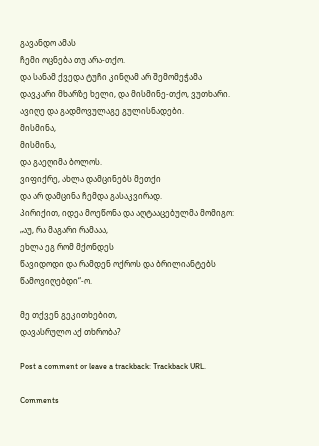გავანდო ამას
ჩემი ოცნება თუ არა-თქო.
და სანამ ქვედა ტუჩი კინღამ არ შემომეჭამა
დავკარი მხარზე ხელი, და მისმინე-თქო, ვუთხარი.
ავიღე და გადმოვულაგე გულისნადები.
მისმინა,
მისმინა,
და გაეღიმა ბოლოს.
ვიფიქრე, ახლა დამცინებს მეთქი
და არ დამცინა ჩემდა გასაკვირად.
პირიქით, იდეა მოეწონა და აღტააცებულმა მომიგო:
„აუ, რა მაგარი რამააა,
ეხლა ეგ რომ მქონდეს
წავიდოდი და რამდენ ოქროს და ბრილიანტებს წამოვიღებდი“-ო.

მე თქვენ გეკითხებით,
დავასრულო აქ თხრობა?

Post a comment or leave a trackback: Trackback URL.

Comments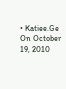• Katiee.Ge  On October 19, 2010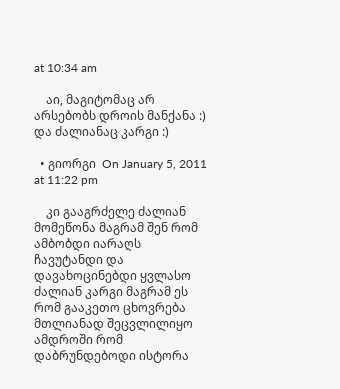at 10:34 am

    აი, მაგიტომაც არ არსებობს დროის მანქანა :) და ძალიანაც კარგი :)

  • გიორგი  On January 5, 2011 at 11:22 pm

    კი გააგრძელე ძალიან მომეწონა მაგრამ შენ რომ ამბობდი იარაღს ჩავუტანდი და დავახოცინებდი ყვლასო ძალიან კარგი მაგრამ ეს რომ გააკეთო ცხოვრება მთლიანად შეცვლილიყო ამდროში რომ დაბრუნდებოდი ისტორა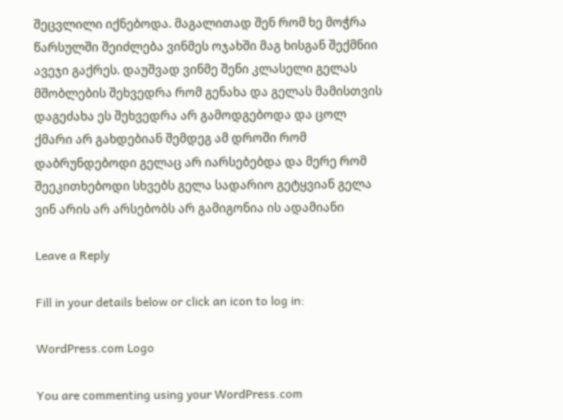შეცვლილი იქნებოდა. მაგალითად შენ რომ ხე მოჭრა წარსულში შეიძლება ვინმეს ოჯახში მაგ ხისგან შექმნიი ავეჯი გაქრეს. დაუშვად ვინმე შენი კლასელი გელას მშობლების შეხვედრა რომ გენახა და გელას მამისთვის დაგეძახა ეს შეხვედრა არ გამოდგებოდა და ცოლ ქმარი არ გახდებიან შემდეგ ამ დროში რომ დაბრუნდებოდი გელაც არ იარსებებდა და მერე რომ შეეკითხებოდი სხვებს გელა სადარიო გეტყვიან გელა ვინ არის არ არსებობს არ გამიგონია ის ადამიანი

Leave a Reply

Fill in your details below or click an icon to log in:

WordPress.com Logo

You are commenting using your WordPress.com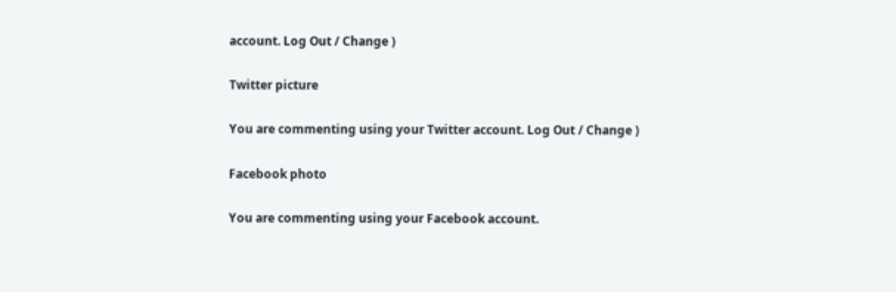account. Log Out / Change )

Twitter picture

You are commenting using your Twitter account. Log Out / Change )

Facebook photo

You are commenting using your Facebook account.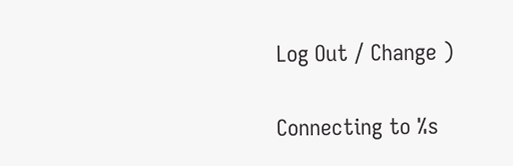Log Out / Change )

Connecting to %s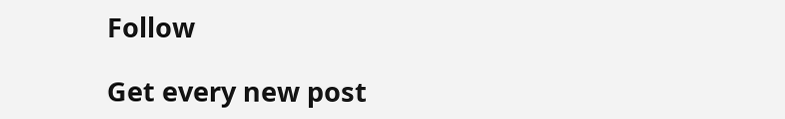Follow

Get every new post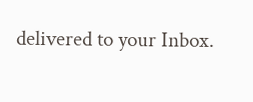delivered to your Inbox.